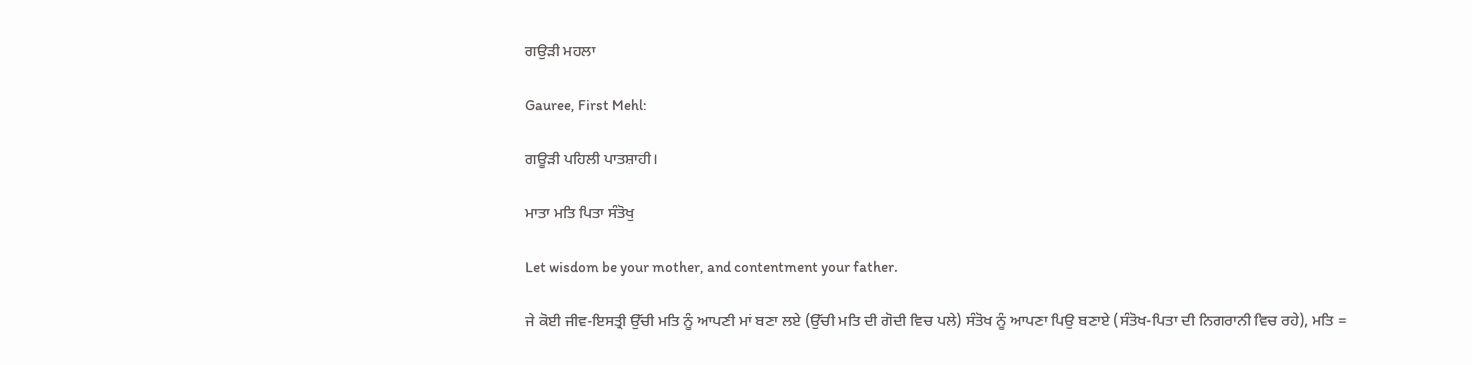ਗਉੜੀ ਮਹਲਾ

Gauree, First Mehl:

ਗਊੜੀ ਪਹਿਲੀ ਪਾਤਸ਼ਾਹੀ।

ਮਾਤਾ ਮਤਿ ਪਿਤਾ ਸੰਤੋਖੁ

Let wisdom be your mother, and contentment your father.

ਜੇ ਕੋਈ ਜੀਵ-ਇਸਤ੍ਰੀ ਉੱਚੀ ਮਤਿ ਨੂੰ ਆਪਣੀ ਮਾਂ ਬਣਾ ਲਏ (ਉੱਚੀ ਮਤਿ ਦੀ ਗੋਦੀ ਵਿਚ ਪਲੇ) ਸੰਤੋਖ ਨੂੰ ਆਪਣਾ ਪਿਉ ਬਣਾਏ (ਸੰਤੋਖ-ਪਿਤਾ ਦੀ ਨਿਗਰਾਨੀ ਵਿਚ ਰਹੇ), ਮਤਿ =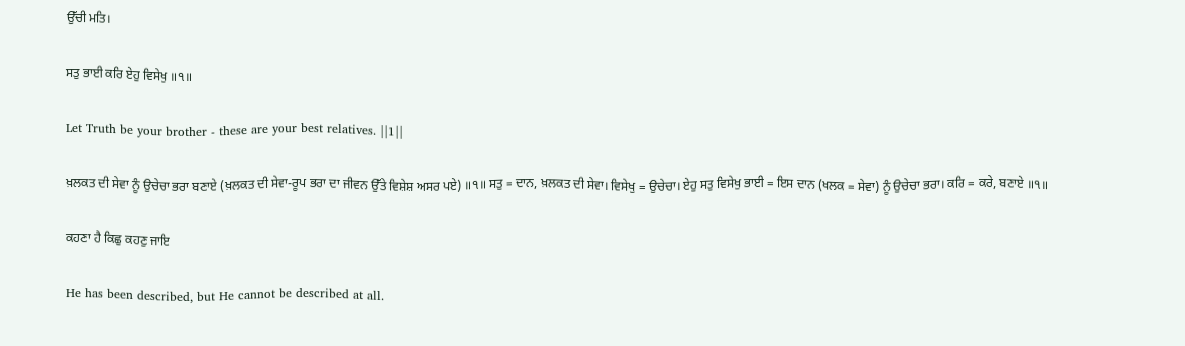ਉੱਚੀ ਮਤਿ।

ਸਤੁ ਭਾਈ ਕਰਿ ਏਹੁ ਵਿਸੇਖੁ ॥੧॥

Let Truth be your brother - these are your best relatives. ||1||

ਖ਼ਲਕਤ ਦੀ ਸੇਵਾ ਨੂੰ ਉਚੇਚਾ ਭਰਾ ਬਣਾਏ (ਖ਼ਲਕਤ ਦੀ ਸੇਵਾ-ਰੂਪ ਭਰਾ ਦਾ ਜੀਵਨ ਉੱਤੇ ਵਿਸ਼ੇਸ਼ ਅਸਰ ਪਏ) ॥੧॥ ਸਤੁ = ਦਾਨ, ਖ਼ਲਕਤ ਦੀ ਸੇਵਾ। ਵਿਸੇਖੁ = ਉਚੇਚਾ। ਏਹੁ ਸਤੁ ਵਿਸੇਖੁ ਭਾਈ = ਇਸ ਦਾਨ (ਖਲਕ = ਸੇਵਾ) ਨੂੰ ਉਚੇਚਾ ਭਰਾ। ਕਰਿ = ਕਰੇ, ਬਣਾਏ ॥੧॥

ਕਹਣਾ ਹੈ ਕਿਛੁ ਕਹਣੁ ਜਾਇ

He has been described, but He cannot be described at all.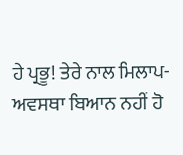ਹੇ ਪ੍ਰਭੂ! ਤੇਰੇ ਨਾਲ ਮਿਲਾਪ-ਅਵਸਥਾ ਬਿਆਨ ਨਹੀਂ ਹੋ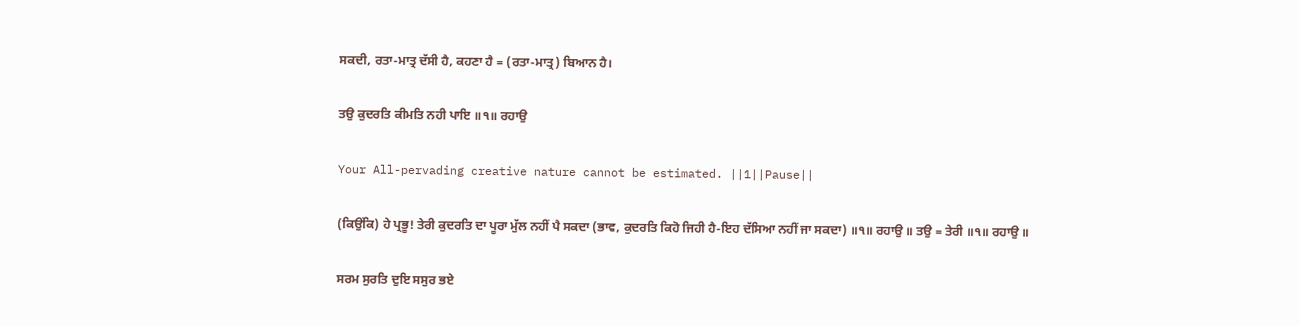ਸਕਦੀ, ਰਤਾ-ਮਾਤ੍ਰ ਦੱਸੀ ਹੈ, ਕਹਣਾ ਹੈ = (ਰਤਾ-ਮਾਤ੍ਰ) ਬਿਆਨ ਹੈ।

ਤਉ ਕੁਦਰਤਿ ਕੀਮਤਿ ਨਹੀ ਪਾਇ ॥੧॥ ਰਹਾਉ

Your All-pervading creative nature cannot be estimated. ||1||Pause||

(ਕਿਉਂਕਿ) ਹੇ ਪ੍ਰਭੂ! ਤੇਰੀ ਕੁਦਰਤਿ ਦਾ ਪੂਰਾ ਮੁੱਲ ਨਹੀਂ ਪੈ ਸਕਦਾ (ਭਾਵ, ਕੁਦਰਤਿ ਕਿਹੋ ਜਿਹੀ ਹੈ-ਇਹ ਦੱਸਿਆ ਨਹੀਂ ਜਾ ਸਕਦਾ) ॥੧॥ ਰਹਾਉ ॥ ਤਉ = ਤੇਰੀ ॥੧॥ ਰਹਾਉ ॥

ਸਰਮ ਸੁਰਤਿ ਦੁਇ ਸਸੁਰ ਭਏ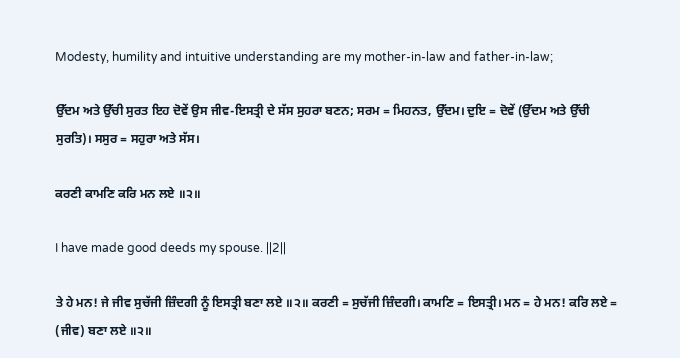Modesty, humility and intuitive understanding are my mother-in-law and father-in-law;

ਉੱਦਮ ਅਤੇ ਉੱਚੀ ਸੁਰਤ ਇਹ ਦੋਵੇਂ ਉਸ ਜੀਵ-ਇਸਤ੍ਰੀ ਦੇ ਸੱਸ ਸੁਹਰਾ ਬਣਨ; ਸਰਮ = ਮਿਹਨਤ, ਉੱਦਮ। ਦੁਇ = ਦੋਵੇਂ (ਉੱਦਮ ਅਤੇ ਉੱਚੀ ਸੁਰਤਿ)। ਸਸੁਰ = ਸਹੁਰਾ ਅਤੇ ਸੱਸ।

ਕਰਣੀ ਕਾਮਣਿ ਕਰਿ ਮਨ ਲਏ ॥੨॥

I have made good deeds my spouse. ||2||

ਤੇ ਹੇ ਮਨ! ਜੇ ਜੀਵ ਸੁਚੱਜੀ ਜ਼ਿੰਦਗੀ ਨੂੰ ਇਸਤ੍ਰੀ ਬਣਾ ਲਏ ॥੨॥ ਕਰਣੀ = ਸੁਚੱਜੀ ਜ਼ਿੰਦਗੀ। ਕਾਮਣਿ = ਇਸਤ੍ਰੀ। ਮਨ = ਹੇ ਮਨ! ਕਰਿ ਲਏ = (ਜੀਵ) ਬਣਾ ਲਏ ॥੨॥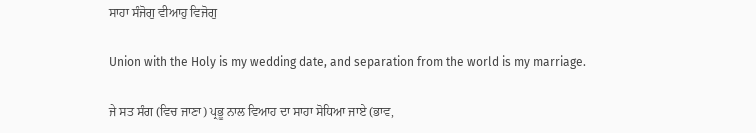ਸਾਹਾ ਸੰਜੋਗੁ ਵੀਆਹੁ ਵਿਜੋਗੁ

Union with the Holy is my wedding date, and separation from the world is my marriage.

ਜੇ ਸਤ ਸੰਗ (ਵਿਚ ਜਾਣਾ) ਪ੍ਰਭੂ ਨਾਲ ਵਿਆਹ ਦਾ ਸਾਹਾ ਸੋਧਿਆ ਜਾਏ (ਭਾਵ,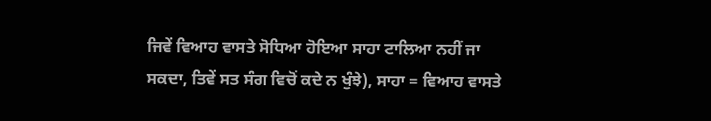ਜਿਵੇਂ ਵਿਆਹ ਵਾਸਤੇ ਸੋਧਿਆ ਹੋਇਆ ਸਾਹਾ ਟਾਲਿਆ ਨਹੀਂ ਜਾ ਸਕਦਾ, ਤਿਵੇਂ ਸਤ ਸੰਗ ਵਿਚੋਂ ਕਦੇ ਨ ਖੁੰਝੇ), ਸਾਹਾ = ਵਿਆਹ ਵਾਸਤੇ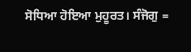ਸੋਧਿਆ ਹੋਇਆ ਮੁਹੂਰਤ। ਸੰਜੋਗੁ =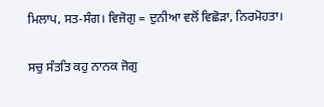ਮਿਲਾਪ, ਸਤ-ਸੰਗ। ਵਿਜੋਗੁ = ਦੁਨੀਆ ਵਲੋਂ ਵਿਛੋੜਾ, ਨਿਰਮੋਹਤਾ।

ਸਚੁ ਸੰਤਤਿ ਕਹੁ ਨਾਨਕ ਜੋਗੁ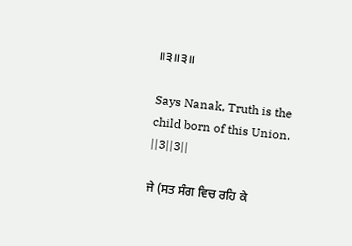॥੩॥੩॥

Says Nanak, Truth is the child born of this Union. ||3||3||

ਜੇ (ਸਤ ਸੰਗ ਵਿਚ ਰਹਿ ਕੇ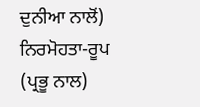ਦੁਨੀਆ ਨਾਲੋਂ) ਨਿਰਮੋਹਤਾ-ਰੂਪ (ਪ੍ਰਭੂ ਨਾਲ)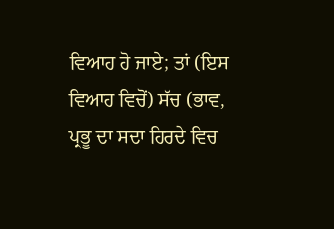ਵਿਆਹ ਹੋ ਜਾਏ; ਤਾਂ (ਇਸ ਵਿਆਹ ਵਿਚੋਂ) ਸੱਚ (ਭਾਵ, ਪ੍ਰਭੂ ਦਾ ਸਦਾ ਹਿਰਦੇ ਵਿਚ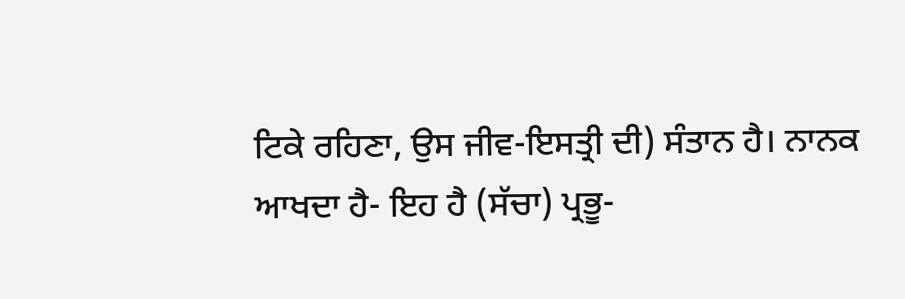ਟਿਕੇ ਰਹਿਣਾ, ਉਸ ਜੀਵ-ਇਸਤ੍ਰੀ ਦੀ) ਸੰਤਾਨ ਹੈ। ਨਾਨਕ ਆਖਦਾ ਹੈ- ਇਹ ਹੈ (ਸੱਚਾ) ਪ੍ਰਭੂ-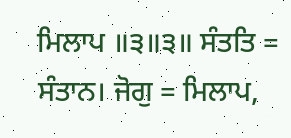ਮਿਲਾਪ ॥੩॥੩॥ ਸੰਤਤਿ = ਸੰਤਾਨ। ਜੋਗੁ = ਮਿਲਾਪ,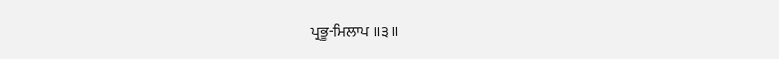ਪ੍ਰਭੂ-ਮਿਲਾਪ ॥੩॥